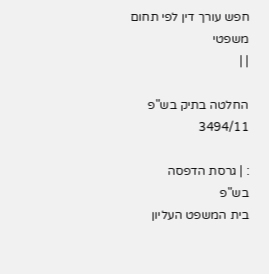חפש עורך דין לפי תחום משפטי
| |

החלטה בתיק בש"פ 3494/11

: | גרסת הדפסה
בש"פ
בית המשפט העליון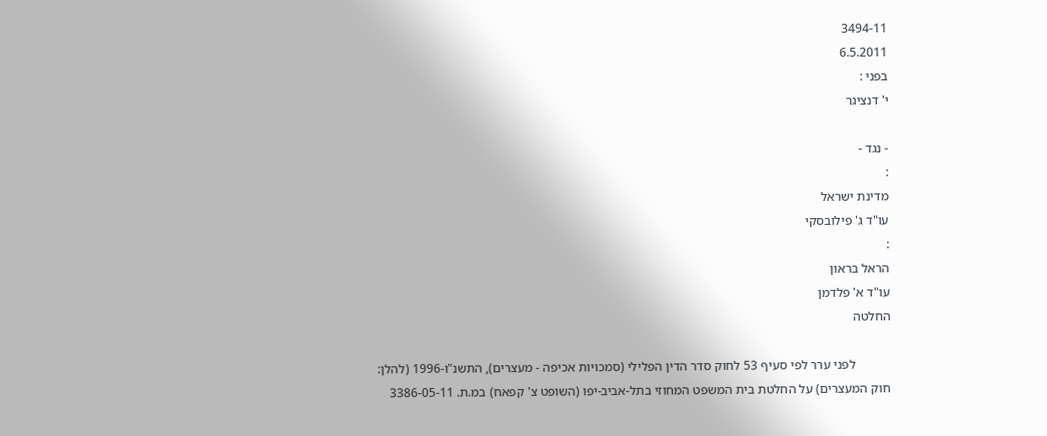3494-11
6.5.2011
בפני :
י' דנציגר

- נגד -
:
מדינת ישראל
עו"ד ג' פילובסקי
:
הראל בראון
עו"ד א' פלדמן
החלטה

           לפני ערר לפי סעיף 53 לחוק סדר הדין הפלילי (סמכויות אכיפה - מעצרים), התשנ"ו-1996 (להלן: חוק המעצרים) על החלטת בית המשפט המחוזי בתל-אביב-יפו (השופט צ' קפאח) במ.ת. 3386-05-11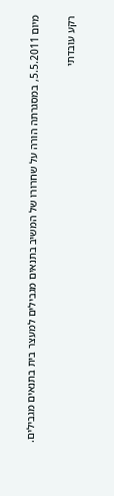מיום 5.5.2011, במסגרתה הורה על שחרורו של המשיב בתנאים מגבילים למעצר בית בתנאים מגבילים.

רקע עובדתי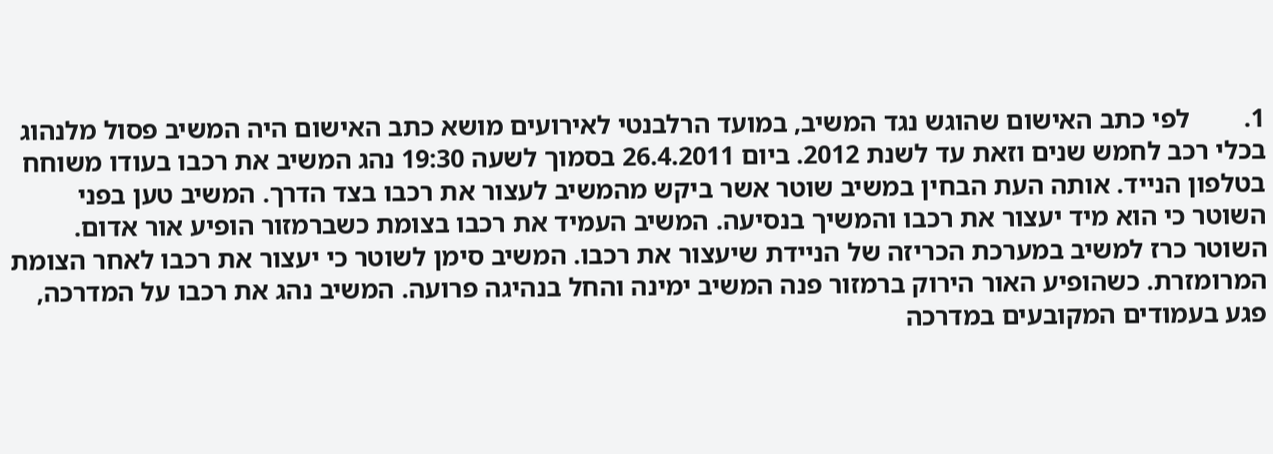1.        לפי כתב האישום שהוגש נגד המשיב, במועד הרלבנטי לאירועים מושא כתב האישום היה המשיב פסול מלנהוג בכלי רכב לחמש שנים וזאת עד לשנת 2012. ביום 26.4.2011 בסמוך לשעה 19:30 נהג המשיב את רכבו בעודו משוחח בטלפון הנייד. אותה העת הבחין במשיב שוטר אשר ביקש מהמשיב לעצור את רכבו בצד הדרך. המשיב טען בפני השוטר כי הוא מיד יעצור את רכבו והמשיך בנסיעה. המשיב העמיד את רכבו בצומת כשברמזור הופיע אור אדום. השוטר כרז למשיב במערכת הכריזה של הניידת שיעצור את רכבו. המשיב סימן לשוטר כי יעצור את רכבו לאחר הצומת המרומזרת. כשהופיע האור הירוק ברמזור פנה המשיב ימינה והחל בנהיגה פרועה. המשיב נהג את רכבו על המדרכה, פגע בעמודים המקובעים במדרכה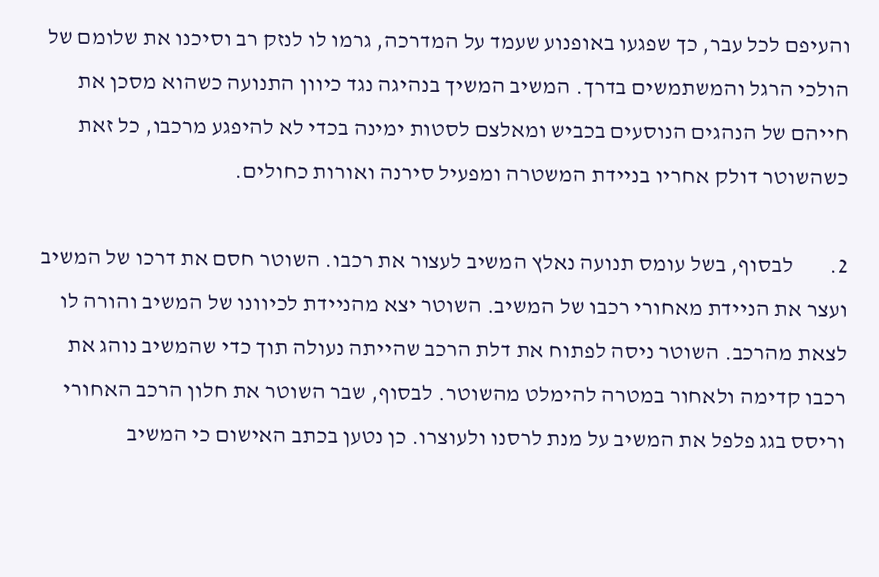והעיפם לכל עבר, כך שפגעו באופנוע שעמד על המדרכה, גרמו לו לנזק רב וסיכנו את שלומם של הולכי הרגל והמשתמשים בדרך. המשיב המשיך בנהיגה נגד כיוון התנועה כשהוא מסכן את חייהם של הנהגים הנוסעים בכביש ומאלצם לסטות ימינה בכדי לא להיפגע מרכבו, כל זאת כשהשוטר דולק אחריו בניידת המשטרה ומפעיל סירנה ואורות כחולים.

2.        לבסוף, בשל עומס תנועה נאלץ המשיב לעצור את רכבו. השוטר חסם את דרכו של המשיב ועצר את הניידת מאחורי רכבו של המשיב. השוטר יצא מהניידת לכיוונו של המשיב והורה לו לצאת מהרכב. השוטר ניסה לפתוח את דלת הרכב שהייתה נעולה תוך כדי שהמשיב נוהג את רכבו קדימה ולאחור במטרה להימלט מהשוטר. לבסוף, שבר השוטר את חלון הרכב האחורי וריסס בגג פלפל את המשיב על מנת לרסנו ולעוצרו. כן נטען בכתב האישום כי המשיב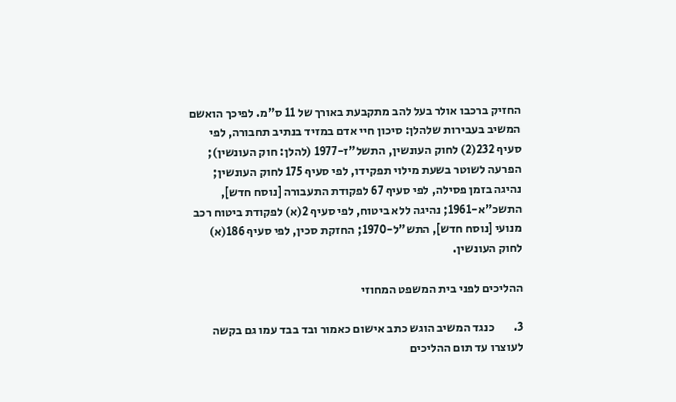החזיק ברכבו אולר בעל להב מתקבעת באורך של 11 ס"מ. לפיכך הואשם המשיב בעבירות שלהלן: סיכון חיי אדם במזיד בנתיב תחבורה, לפי סעיף 232(2) לחוק העונשין, התשל"ז-1977 (להלן: חוק העונשין); הפרעה לשוטר בשעת מילוי תפקידו, לפי סעיף 175 לחוק העונשין; נהיגה בזמן פסילה, לפי סעיף 67 לפקודת התעבורה [נוסח חדש], התשכ"א-1961; נהיגה ללא ביטוח, לפי סעיף 2(א) לפקודת ביטוח רכב מנועי [נוסח חדש], התש"ל-1970; החזקת סכין, לפי סעיף 186(א) לחוק העונשין.

ההליכים לפני בית המשפט המחוזי

3.        כנגד המשיב הוגש כתב אישום כאמור ובד בבד עמו גם בקשה לעוצרו עד תום ההליכים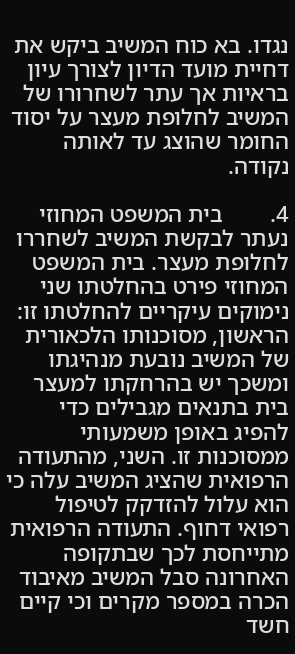נגדו. בא כוח המשיב ביקש את דחיית מועד הדיון לצורך עיון בראיות אך עתר לשחרורו של המשיב לחלופת מעצר על יסוד החומר שהוצג עד לאותה נקודה.

4.        בית המשפט המחוזי נעתר לבקשת המשיב לשחררו לחלופת מעצר. בית המשפט המחוזי פירט בהחלטתו שני נימוקים עיקריים להחלטתו זו: הראשון, מסוכנותו הלכאורית של המשיב נובעת מנהיגתו ומשכך יש בהרחקתו למעצר בית בתנאים מגבילים כדי להפיג באופן משמעותי ממסוכנות זו. השני, מהתעודה הרפואית שהציג המשיב עלה כי הוא עלול להזדקק לטיפול רפואי דחוף. התעודה הרפואית מתייחסת לכך שבתקופה האחרונה סבל המשיב מאיבוד הכרה במספר מקרים וכי קיים חשד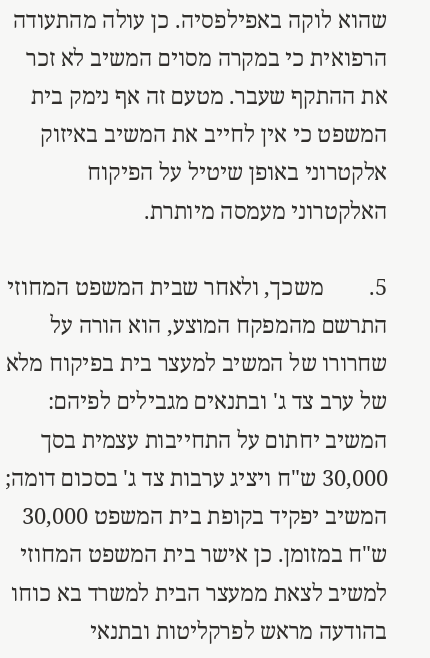שהוא לוקה באפילפסיה. כן עולה מהתעודה הרפואית כי במקרה מסוים המשיב לא זכר את ההתקף שעבר. מטעם זה אף נימק בית המשפט כי אין לחייב את המשיב באיזוק אלקטרוני באופן שיטיל על הפיקוח האלקטרוני מעמסה מיותרת.

5.        משכך, ולאחר שבית המשפט המחוזי התרשם מהמפקח המוצע, הוא הורה על שחרורו של המשיב למעצר בית בפיקוח מלא של ערב צד ג' ובתנאים מגבילים לפיהם: המשיב יחתום על התחייבות עצמית בסך 30,000 ש"ח ויציג ערבות צד ג' בסכום דומה; המשיב יפקיד בקופת בית המשפט 30,000 ש"ח במזומן. כן אישר בית המשפט המחוזי למשיב לצאת ממעצר הבית למשרד בא כוחו בהודעה מראש לפרקליטות ובתנאי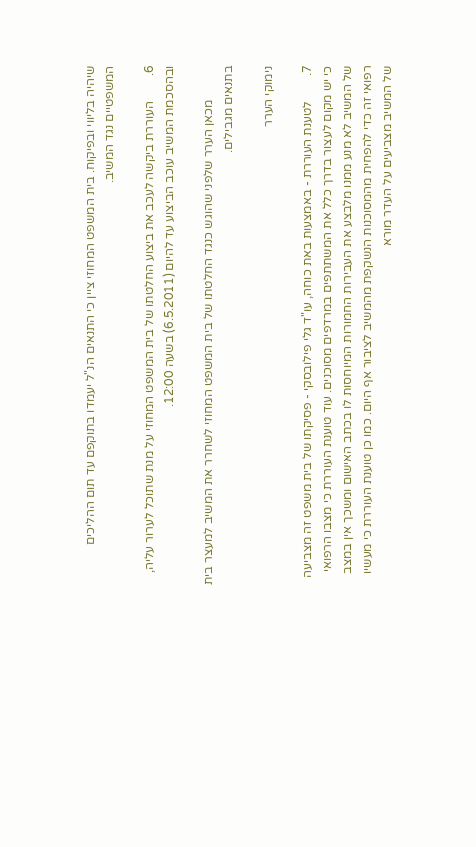שיהיה בליווי ובפיקוח. בית המשפט המחוזי ציין כי התנאים הנ"ל יעמדו בתוקפם עד תום ההליכים המשפטיים נגד המשיב.

6.        העוררת ביקשה לעכב את ביצוע החלטתו של בית המשפט המחוזי על מנת שתוכל לערור עליה, ובהסכמת המשיב עוכב הביצוע עד להיום (6.5.2011) בשעה 12:00.

           מכאן הערר שלפני שהוגש כנגד החלטתו של בית המשפט המחוזי לשחרר את המשיב למעצר בית בתנאים מגבילים.

נימוקי הערר

7.        לטענת העוררת - באמצעות באת כוחה, עו"ד גלי פילובסקי - פסיקתו של בית משפט זה מצביעה כי יש מקום לעצור בדרך כלל את המשתתפים במרדפים מסוכנים. עוד טוענת העוררת כי מצבו הרפואי של המשיב לא מנע ממנו מלבצע את העבירות החמורות המיוחסות לו בכתב האישום ומשכך אין במצב רפואי זה כדי להפחית מהמסוכנות הנשקפת מהמשיב לציבור אף היום. כמו כן טוענת העוררת כי מעשיו של המשיב מצביעים על העדר מורא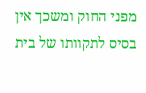מפני החוק ומשכך אין בסיס לתקוותו של בית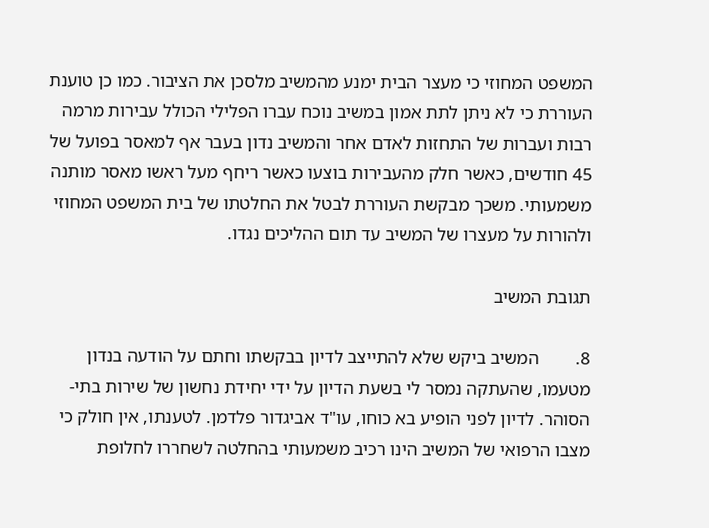המשפט המחוזי כי מעצר הבית ימנע מהמשיב מלסכן את הציבור. כמו כן טוענת העוררת כי לא ניתן לתת אמון במשיב נוכח עברו הפלילי הכולל עבירות מרמה רבות ועברות של התחזות לאדם אחר והמשיב נדון בעבר אף למאסר בפועל של 45 חודשים, כאשר חלק מהעבירות בוצעו כאשר ריחף מעל ראשו מאסר מותנה משמעותי. משכך מבקשת העוררת לבטל את החלטתו של בית המשפט המחוזי ולהורות על מעצרו של המשיב עד תום ההליכים נגדו.

תגובת המשיב

8.        המשיב ביקש שלא להתייצב לדיון בבקשתו וחתם על הודעה בנדון מטעמו, שהעתקה נמסר לי בשעת הדיון על ידי יחידת נחשון של שירות בתי-הסוהר. לדיון לפני הופיע בא כוחו, עו"ד אביגדור פלדמן. לטענתו, אין חולק כי מצבו הרפואי של המשיב הינו רכיב משמעותי בהחלטה לשחררו לחלופת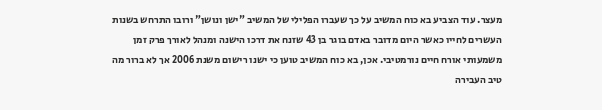מעצר. עוד הצביע בא כוח המשיב על כך שעברו הפלילי של המשיב "ישן ונושן" ורובו התרחש בשנות העשרים לחייו כאשר היום מדובר באדם בוגר בן 43 שזנח את דרכו הישנה ומנהל לאורך פרק זמן משמעותי אורח חיים נורמטיבי. אכן, בא כוח המשיב טוען כי ישנו רישום משנת 2006 אך לא ברור מה טיב העבירה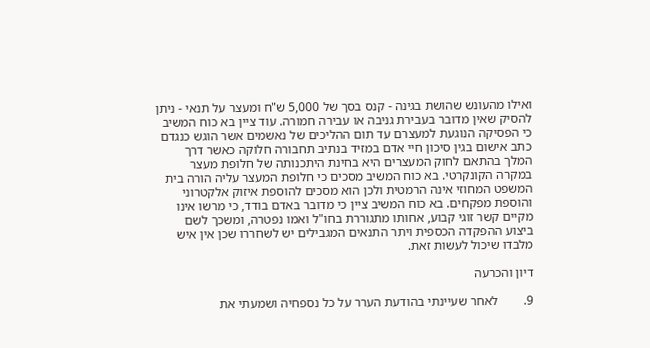ואילו מהעונש שהושת בגינה - קנס בסך של 5,000 ש"ח ומעצר על תנאי - ניתן להסיק שאין מדובר בעבירת גניבה או עבירה חמורה. עוד ציין בא כוח המשיב כי הפסיקה הנוגעת למעצרם עד תום ההליכים של נאשמים אשר הוגש כנגדם כתב אישום בגין סיכון חיי אדם במזיד בנתיב תחבורה חלוקה כאשר דרך המלך בהתאם לחוק המעצרים היא בחינת היתכנותה של חלופת מעצר במקרה הקונקרטי. בא כוח המשיב מסכים כי חלופת המעצר עליה הורה בית המשפט המחוזי אינה הרמטית ולכן הוא מסכים להוספת איזוק אלקטרוני  והוספת מפקחים. בא כוח המשיב ציין כי מדובר באדם בודד, כי מרשו אינו מקיים קשר זוגי קבוע, אחותו מתגוררת בחו"ל ואמו נפטרה, ומשכך לשם ביצוע ההפקדה הכספית ויתר התנאים המגבילים יש לשחררו שכן אין איש מלבדו שיכול לעשות זאת.

דיון והכרעה

9.        לאחר שעיינתי בהודעת הערר על כל נספחיה ושמעתי את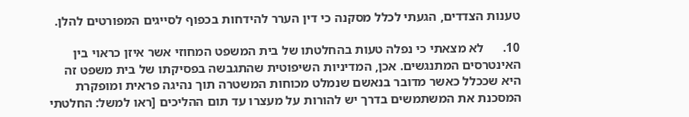טענות הצדדים, הגעתי לכלל מסקנה כי דין הערר להידחות בכפוף לסייגים המפורטים להלן.

10.      לא מצאתי כי נפלה טעות בהחלטתו של בית המשפט המחוזי אשר איזן כראוי בין האינטרסים המתנגשים. אכן, המדיניות השיפוטית שהתגבשה בפסיקתו של בית משפט זה היא שככלל כאשר מדובר בנאשם שנמלט מכוחות המשטרה תוך נהיגה פראית ומופקרת המסכנת את המשתמשים בדרך יש להורות על מעצרו עד תום ההליכים [ראו למשל: החלטתי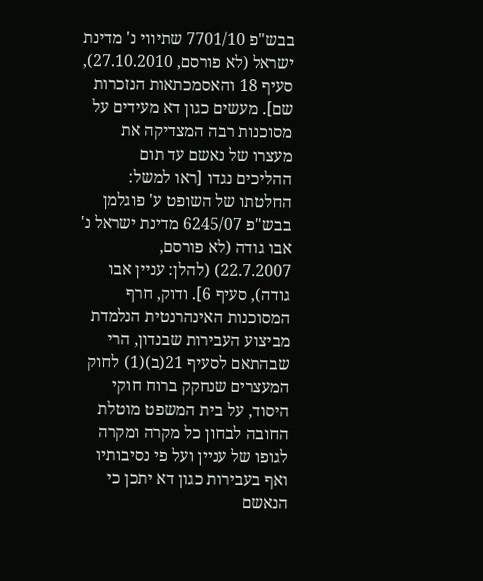בבש"פ 7701/10 שתיווי נ' מדינת ישראל (לא פורסם, 27.10.2010), סעיף 18 והאסמכתאות הנזכרות שם]. מעשים כגון דא מעידים על מסוכנות רבה המצדיקה את מעצרו של נאשם עד תום ההליכים נגדו [ראו למשל: החלטתו של השופט ע' פוגלמן בבש"פ 6245/07 מדינת ישראל נ' אבו גודה (לא פורסם, 22.7.2007) (להלן: עניין אבו גודה), סעיף 6]. ודוק, חרף המסוכנות האינהרנטית הנלמדת מביצוע העבירות שבנדון, הרי שבהתאם לסעיף 21(ב)(1) לחוק המעצרים שנחקק ברוח חוקי היסוד, על בית המשפט מוטלת החובה לבחון כל מקרה ומקרה לגופו של עניין ועל פי נסיבותיו ואף בעבירות כגון דא יתכן כי הנאשם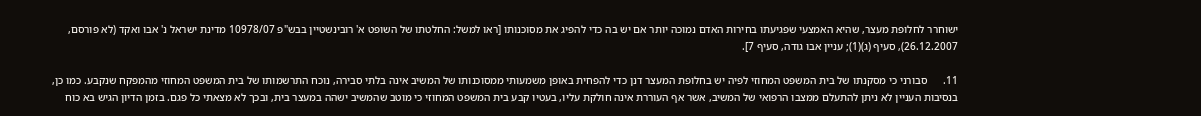ישוחרר לחלופת מעצר, שהיא האמצעי שפגיעתו בחירות האדם נמוכה יותר אם יש בה כדי להפיג את מסוכנותו [ראו למשל: החלטתו של השופט א' רובינשטיין בבש"פ 10978/07 מדינת ישראל נ' אבו ואקד (לא פורסם, 26.12.2007), סעיף (ג)(1); עניין אבו גודה, סעיף 7].

11.      סבורני כי מסקנתו של בית המשפט המחוזי לפיה יש בחלופת המעצר דנן כדי להפחית באופן משמעותי ממסוכנותו של המשיב אינה בלתי סבירה, נוכח התרשמותו של בית המשפט המחוזי מהמפקח שנקבע. כמו כן, בנסיבות העניין לא ניתן להתעלם ממצבו הרפואי של המשיב, אשר אף העוררת אינה חולקת עליו, בעטיו קבע בית המשפט המחוזי כי מוטב שהמשיב ישהה במעצר בית, ובכך לא מצאתי כל פגם. בזמן הדיון הגיש בא כוח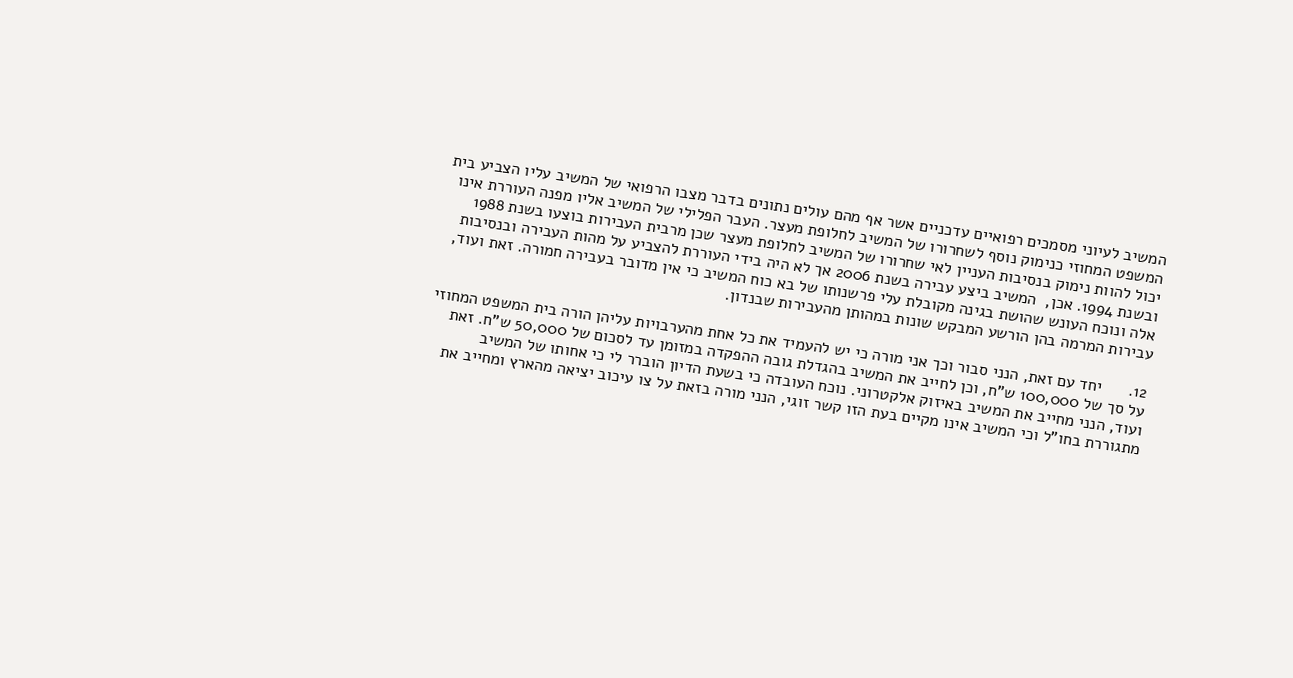המשיב לעיוני מסמכים רפואיים עדכניים אשר אף מהם עולים נתונים בדבר מצבו הרפואי של המשיב עליו הצביע בית המשפט המחוזי כנימוק נוסף לשחרורו של המשיב לחלופת מעצר. העבר הפלילי של המשיב אליו מפנה העוררת אינו יכול להוות נימוק בנסיבות העניין לאי שחרורו של המשיב לחלופת מעצר שכן מרבית העבירות בוצעו בשנת 1988 ובשנת 1994. אכן,  המשיב ביצע עבירה בשנת 2006 אך לא היה בידי העוררת להצביע על מהות העבירה ובנסיבות אלה ונוכח העונש שהושת בגינה מקובלת עלי פרשנותו של בא כוח המשיב כי אין מדובר בעבירה חמורה. זאת ועוד, עבירות המרמה בהן הורשע המבקש שונות במהותן מהעבירות שבנדון.

12.      יחד עם זאת, הנני סבור וכך אני מורה כי יש להעמיד את כל אחת מהערבויות עליהן הורה בית המשפט המחוזי על סך של 100,000 ש"ח, וכן לחייב את המשיב בהגדלת גובה ההפקדה במזומן עד לסכום של 50,000 ש"ח. זאת ועוד, הנני מחייב את המשיב באיזוק אלקטרוני. נוכח העובדה כי בשעת הדיון הוברר לי כי אחותו של המשיב מתגוררת בחו"ל וכי המשיב אינו מקיים בעת הזו קשר זוגי, הנני מורה בזאת על צו עיכוב יציאה מהארץ ומחייב את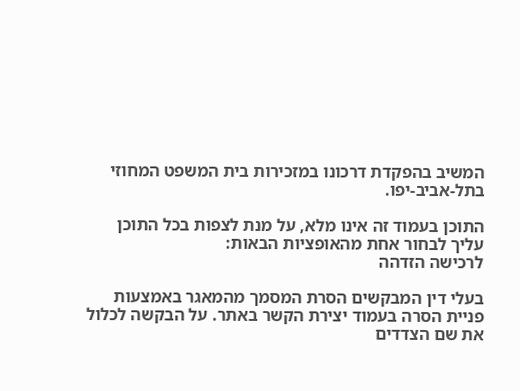המשיב בהפקדת דרכונו במזכירות בית המשפט המחוזי בתל-אביב-יפו.

התוכן בעמוד זה אינו מלא, על מנת לצפות בכל התוכן עליך לבחור אחת מהאופציות הבאות:
לרכישה הזדהה

בעלי דין המבקשים הסרת המסמך מהמאגר באמצעות פניית הסרה בעמוד יצירת הקשר באתר. על הבקשה לכלול את שם הצדדים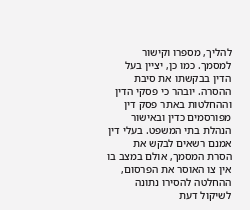להליך, מספרו וקישור למסמך. כמו כן, יציין בעל הדין בבקשתו את סיבת ההסרה. יובהר כי פסקי הדין וההחלטות באתר פסק דין מפורסמים כדין ובאישור הנהלת בתי המשפט. בעלי דין אמנם רשאים לבקש את הסרת המסמך, אולם במצב בו אין צו האוסר את הפרסום, ההחלטה להסירו נתונה לשיקול דעת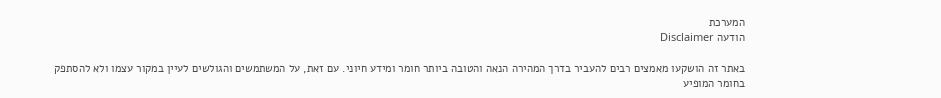המערכת
הודעה Disclaimer

באתר זה הושקעו מאמצים רבים להעביר בדרך המהירה הנאה והטובה ביותר חומר ומידע חיוני. עם זאת, על המשתמשים והגולשים לעיין במקור עצמו ולא להסתפק בחומר המופיע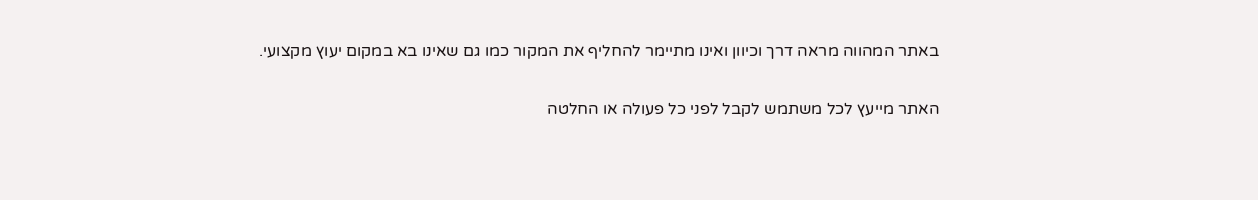באתר המהווה מראה דרך וכיוון ואינו מתיימר להחליף את המקור כמו גם שאינו בא במקום יעוץ מקצועי.

האתר מייעץ לכל משתמש לקבל לפני כל פעולה או החלטה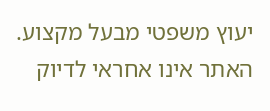יעוץ משפטי מבעל מקצוע. האתר אינו אחראי לדיוק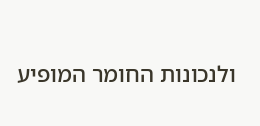ולנכונות החומר המופיע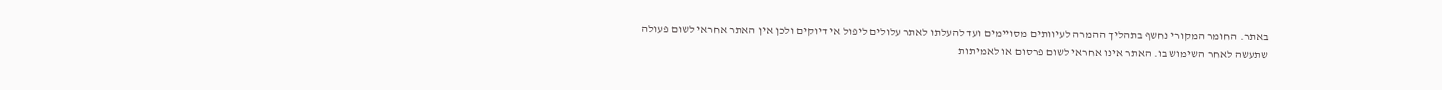באתר. החומר המקורי נחשף בתהליך ההמרה לעיוותים מסויימים ועד להעלתו לאתר עלולים ליפול אי דיוקים ולכן אין האתר אחראי לשום פעולה שתעשה לאחר השימוש בו. האתר אינו אחראי לשום פרסום או לאמיתות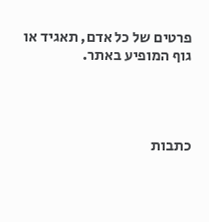פרטים של כל אדם, תאגיד או גוף המופיע באתר.




כתבות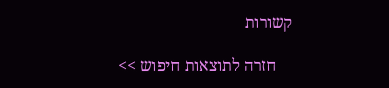קשורות

    חזרה לתוצאות חיפוש >>